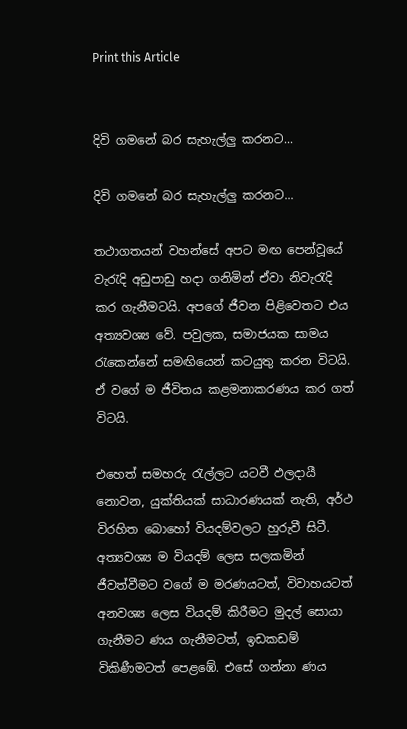Print this Article


දිවි ගමනේ බර සැහැල්ලු කරනට...

දිවි ගමනේ බර සැහැල්ලු කරනට...

තථාගතයන් වහන්සේ අපට මඟ පෙන්වූයේ වැරැදි අඩුපාඩු හදා ගනිමින් ඒවා නිවැරැදි කර ගැනීමටයි. අපගේ ජීවන පිළිවෙතට එය අත්‍යවශ්‍ය වේ. පවුලක, සමාජයක සාමය රැකෙන්නේ සමඟියෙන් කටයුතු කරන විටයි. ඒ වගේ ම ජීවිතය කළමනාකරණය කර ගත් විටයි.

එහෙත් සමහරු රැල්ලට යටවී ඵලදායී නොවන, යුක්තියක් සාධාරණයක් නැති, අර්ථ විරහිත බොහෝ වියදම්වලට හුරුවී සිටී. අත්‍යවශ්‍ය ම වියදම් ලෙස සලකමින් ජීවත්වීමට වගේ ම මරණයටත්, විවාහයටත් අනවශ්‍ය ලෙස වියදම් කිරීමට මුදල් සොයා ගැනීමට ණය ගැනීමටත්, ඉඩකඩම් විකිණීමටත් පෙළඹේ. එසේ ගන්නා ණය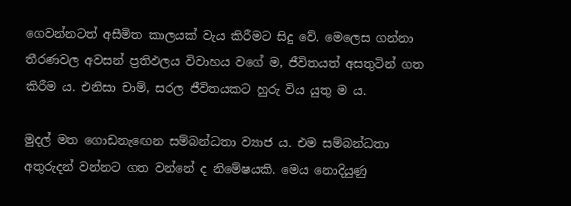ගෙවන්නටත් අසීමිත කාලයක් වැය කිරීමට සිදු වේ. මෙලෙස ගන්නා තීරණවල අවසන් ප්‍රතිඵලය විවාහය වගේ ම, ජීවිතයත් අසතුටින් ගත කිරීම ය. එනිසා චාම්, සරල ජීවිතයකට හුරු විය යුතු ම ය.

මුදල් මත ගොඩනැඟෙන සම්බන්ධතා ව්‍යාජ ය. එම සම්බන්ධතා අතුරුදන් වන්නට ගත වන්නේ ද නිමේෂයකි. මෙය නොදියුණු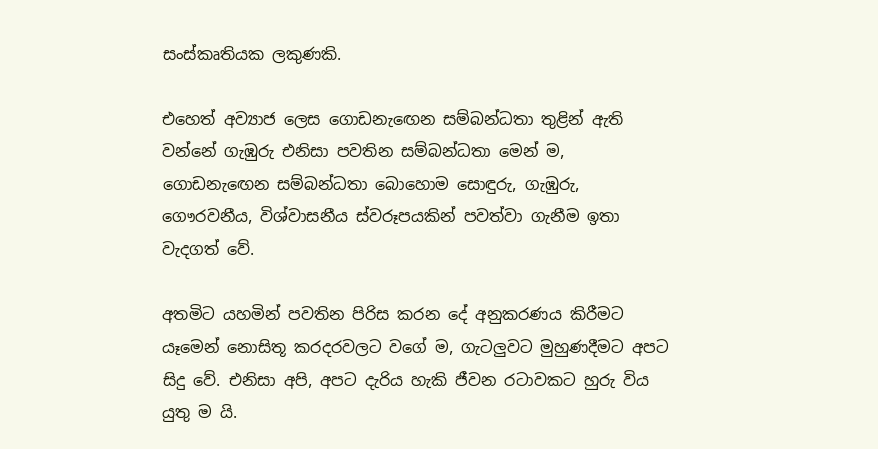සංස්කෘතියක ලකුණකි.

එහෙත් අව්‍යාජ ලෙස ගොඩනැඟෙන සම්බන්ධතා තුළින් ඇති වන්නේ ගැඹුරු එනිසා පවතින සම්බන්ධතා මෙන් ම, ගොඩනැඟෙන සම්බන්ධතා බොහොම සොඳුරු, ගැඹුරු, ගෞරවනීය, විශ්වාසනීය ස්වරූපයකින් පවත්වා ගැනීම ඉතා වැදගත් වේ.

අතමිට යහමින් පවතින පිරිස කරන දේ අනුකරණය කිරීමට යෑමෙන් නොසිතූ කරදරවලට වගේ ම, ගැටලුවට මුහුණදීමට අපට සිදු වේ. එනිසා අපි, අපට දැරිය හැකි ජීවන රටාවකට හුරු විය යුතු ම යි.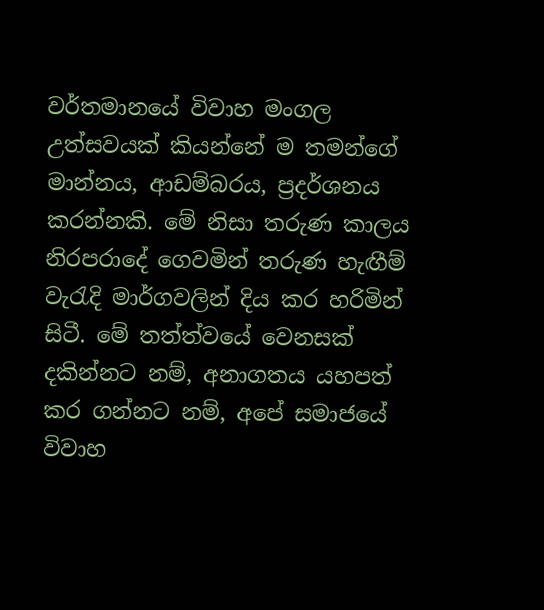වර්තමානයේ විවාහ මංගල උත්සවයක් කියන්නේ ම තමන්ගේ මාන්නය, ආඩම්බරය, ප්‍රදර්ශනය කරන්නකි. මේ නිසා තරුණ කාලය නිරපරාදේ ගෙවමින් තරුණ හැඟීම් වැරැදි මාර්ගවලින් දිය කර හරිමින් සිටී. මේ තත්ත්වයේ වෙනසක් දකින්නට නම්, අනාගතය යහපත් කර ගන්නට නම්, අපේ සමාජයේ විවාහ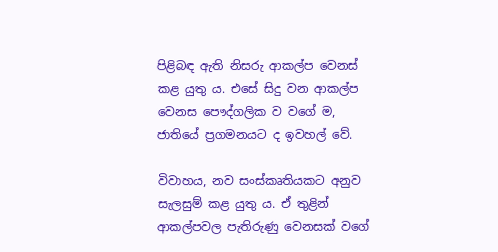පිළිබඳ ඇති නිසරු ආකල්ප වෙනස් කළ යුතු ය. එසේ සිදු වන ආකල්ප වෙනස පෞද්ගලික ව වගේ ම, ජාතියේ ප්‍රගමනයට ද ඉවහල් වේ.

විවාහය, නව සංස්කෘතියකට අනුව සැලසුම් කළ යුතු ය. ඒ තුළින් ආකල්පවල පැතිරුණු වෙනසක් වගේ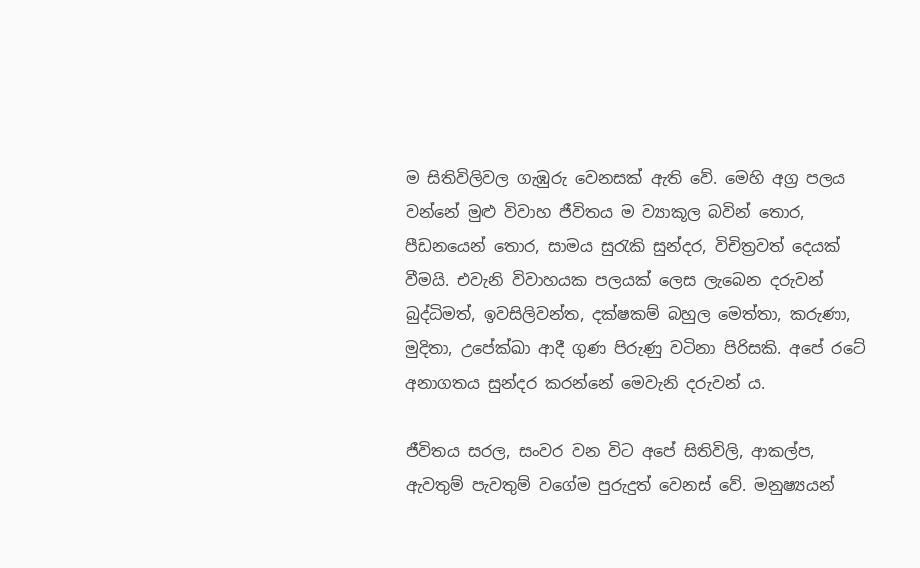ම සිතිවිලිවල ගැඹුරු වෙනසක් ඇති වේ. මෙහි අග්‍ර පලය වන්නේ මුළු විවාහ ජීවිතය ම ව්‍යාකූල බවින් තොර, පීඩනයෙන් තොර, සාමය සුරැකි සුන්දර, විචිත්‍රවත් දෙයක් වීමයි. එවැනි විවාහයක පලයක් ලෙස ලැබෙන දරුවන් බුද්ධිමත්, ඉවසිලිවන්ත, දක්ෂකම් බහුල මෙත්තා, කරුණා, මුදිතා, උපේක්ඛා ආදී ගුණ පිරුණු වටිනා පිරිසකි. අපේ රටේ අනාගතය සුන්දර කරන්නේ මෙවැනි දරුවන් ය.

ජීවිතය සරල, සංවර වන විට අපේ සිතිවිලි, ආකල්ප, ඇවතුම් පැවතුම් වගේම පුරුදුත් වෙනස් වේ. මනුෂ්‍යයන්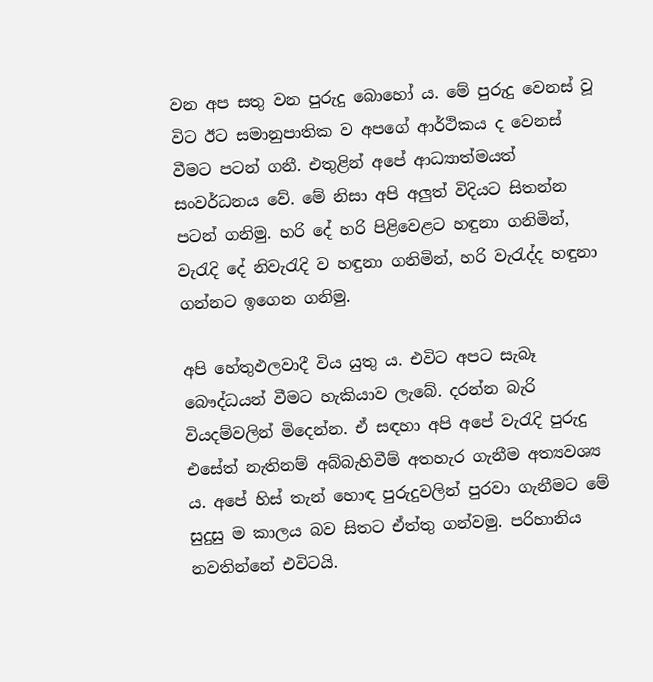වන අප සතු වන පුරුදු බොහෝ ය. මේ පුරුදු වෙනස් වූ විට ඊට සමානුපාතික ව අපගේ ආර්ථිකය ද වෙනස් වීමට පටන් ගනී. එතුළින් අපේ ආධ්‍යාත්මයත් සංවර්ධනය වේ. මේ නිසා අපි අලුත් විදියට සිතන්න පටන් ගනිමු. හරි දේ හරි පිළිවෙළට හඳුනා ගනිමින්, වැරැදි දේ නිවැරැදි ව හඳුනා ගනිමින්, හරි වැරැද්ද හඳුනා ගන්නට ඉගෙන ගනිමු.

අපි හේතුඵලවාදී විය යුතු ය. එවිට අපට සැබෑ බෞද්ධයන් වීමට හැකියාව ලැබේ. දරන්න බැරි වියදම්වලින් මිදෙන්න. ඒ සඳහා අපි අපේ වැරැදි පුරුදු එසේත් නැතිනම් අබ්බැහිවීම් අතහැර ගැනීම අත්‍යවශ්‍ය ය. අපේ හිස් තැන් හොඳ පුරුදුවලින් පුරවා ගැනීමට මේ සුදුසු ම කාලය බව සිතට ඒත්තු ගන්වමු. පරිහානිය නවතින්නේ එවිටයි.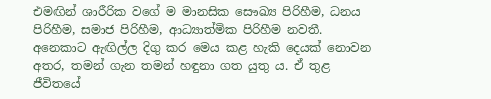එමඟින් ශාරීරික වගේ ම මානසික සෞඛ්‍ය පිරිහීම, ධනය පිරිහීම, සමාජ පිරිහීම, ආධ්‍යාත්මික පිරිහීම නවතී. අනෙකාට ඇඟිල්ල දිගු කර මෙය කළ හැකි දෙයක් නොවන අතර, තමන් ගැන තමන් හඳුනා ගත යුතු ය. ඒ තුළ ජීවිතයේ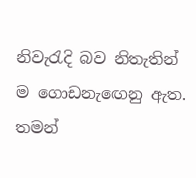නිවැරැදි බව නිතැතින් ම ගොඩනැඟෙනු ඇත. තමන්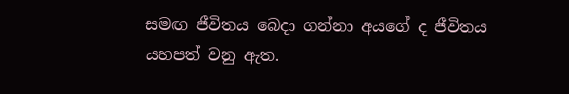සමඟ ජීවිතය බෙදා ගන්නා අයගේ ද ජීවිතය යහපත් වනු ඇත.